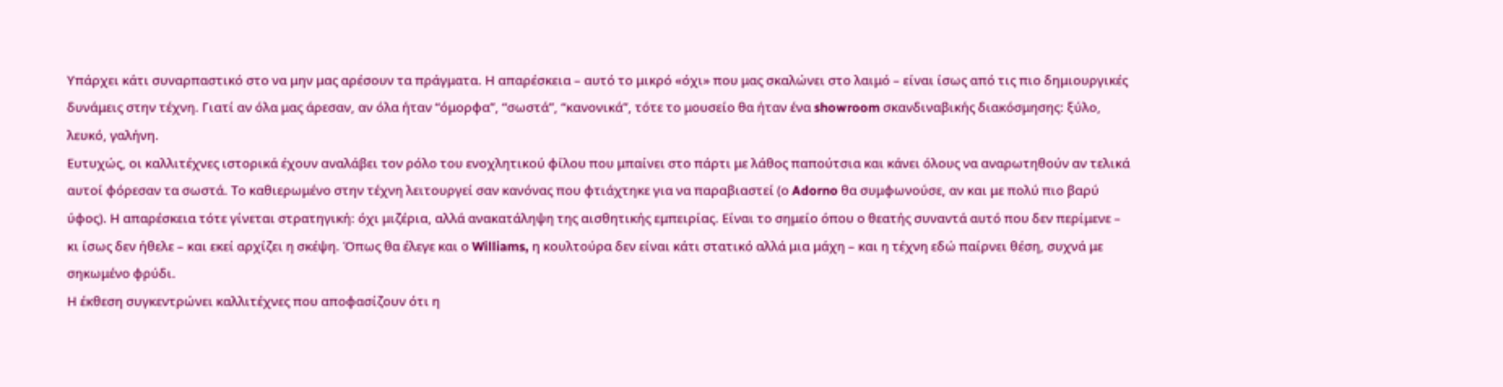Υπάρχει κάτι συναρπαστικό στο να μην μας αρέσουν τα πράγματα. Η απαρέσκεια – αυτό το μικρό «όχι» που μας σκαλώνει στο λαιμό – είναι ίσως από τις πιο δημιουργικές δυνάμεις στην τέχνη. Γιατί αν όλα μας άρεσαν, αν όλα ήταν “όμορφα”, “σωστά”, “κανονικά”, τότε το μουσείο θα ήταν ένα showroom σκανδιναβικής διακόσμησης: ξύλο, λευκό, γαλήνη.
Ευτυχώς, οι καλλιτέχνες ιστορικά έχουν αναλάβει τον ρόλο του ενοχλητικού φίλου που μπαίνει στο πάρτι με λάθος παπούτσια και κάνει όλους να αναρωτηθούν αν τελικά αυτοί φόρεσαν τα σωστά. Το καθιερωμένο στην τέχνη λειτουργεί σαν κανόνας που φτιάχτηκε για να παραβιαστεί (ο Adorno θα συμφωνούσε, αν και με πολύ πιο βαρύ ύφος). Η απαρέσκεια τότε γίνεται στρατηγική: όχι μιζέρια, αλλά ανακατάληψη της αισθητικής εμπειρίας. Είναι το σημείο όπου ο θεατής συναντά αυτό που δεν περίμενε – κι ίσως δεν ήθελε – και εκεί αρχίζει η σκέψη. Όπως θα έλεγε και ο Williams, η κουλτούρα δεν είναι κάτι στατικό αλλά μια μάχη – και η τέχνη εδώ παίρνει θέση, συχνά με σηκωμένο φρύδι.
Η έκθεση συγκεντρώνει καλλιτέχνες που αποφασίζουν ότι η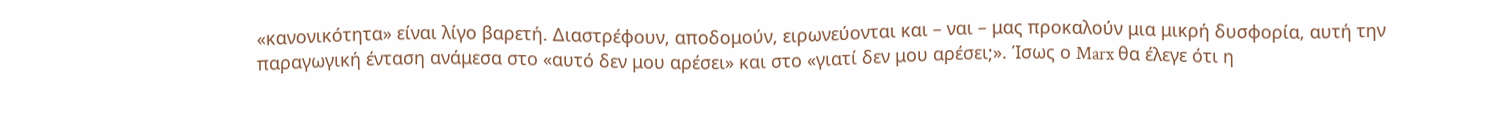«κανονικότητα» είναι λίγο βαρετή. Διαστρέφουν, αποδομούν, ειρωνεύονται και – ναι – μας προκαλούν μια μικρή δυσφορία, αυτή την παραγωγική ένταση ανάμεσα στο «αυτό δεν μου αρέσει» και στο «γιατί δεν μου αρέσει;». Ίσως ο Marx θα έλεγε ότι η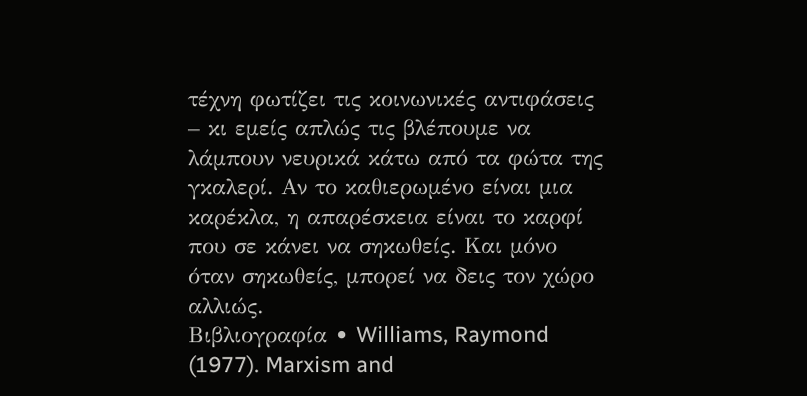τέχνη φωτίζει τις κοινωνικές αντιφάσεις – κι εμείς απλώς τις βλέπουμε να λάμπουν νευρικά κάτω από τα φώτα της γκαλερί. Αν το καθιερωμένο είναι μια καρέκλα, η απαρέσκεια είναι το καρφί που σε κάνει να σηκωθείς. Και μόνο όταν σηκωθείς, μπορεί να δεις τον χώρο αλλιώς.
Βιβλιογραφία • Williams, Raymond (1977). Marxism and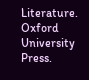Literature. Oxford University Press.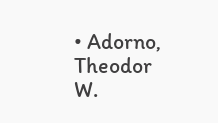• Adorno, Theodor W.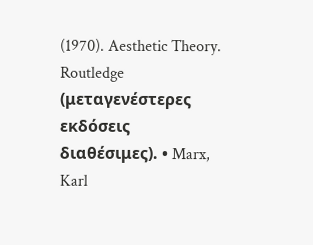(1970). Aesthetic Theory. Routledge (μεταγενέστερες εκδόσεις διαθέσιμες). • Marx, Karl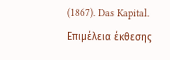(1867). Das Kapital.
Επιμέλεια έκθεσης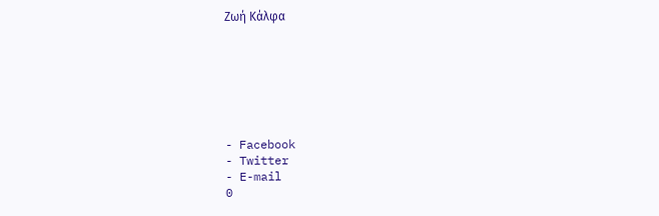Ζωή Κάλφα







- Facebook
- Twitter
- E-mail
0